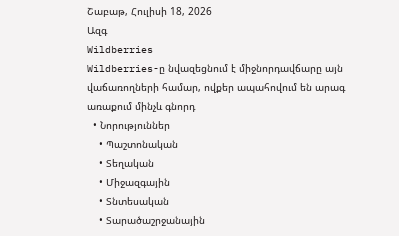Շաբաթ, Հուլիսի 18, 2026
Ազգ
Wildberries
Wildberries-ը նվազեցնում է միջնորդավճարը այն վաճառողների համար, ովքեր ապահովում են արագ առաքում մինչև գնորդ
  • Նորություններ
    • Պաշտոնական
    • Տեղական
    • Միջազգային
    • Տնտեսական
    • Տարածաշրջանային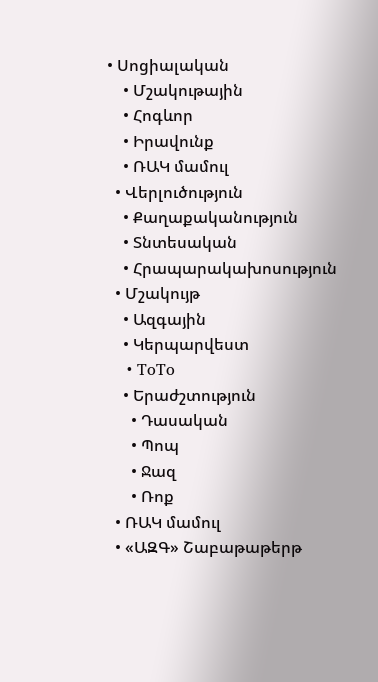• Սոցիալական
    • Մշակութային
    • Հոգևոր
    • Իրավունք
    • ՌԱԿ մամուլ
  • Վերլուծություն
    • Քաղաքականություն
    • Տնտեսական
    • Հրապարակախոսություն
  • Մշակույթ
    • Ազգային
    • Կերպարվեստ
    • ToTo
    • Երաժշտություն
      • Դասական
      • Պոպ
      • Ջազ
      • Ռոք
  • ՌԱԿ մամուլ
  • «ԱԶԳ» Շաբաթաթերթ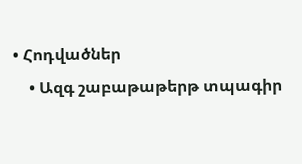• Հոդվածներ
    • Ազգ շաբաթաթերթ տպագիր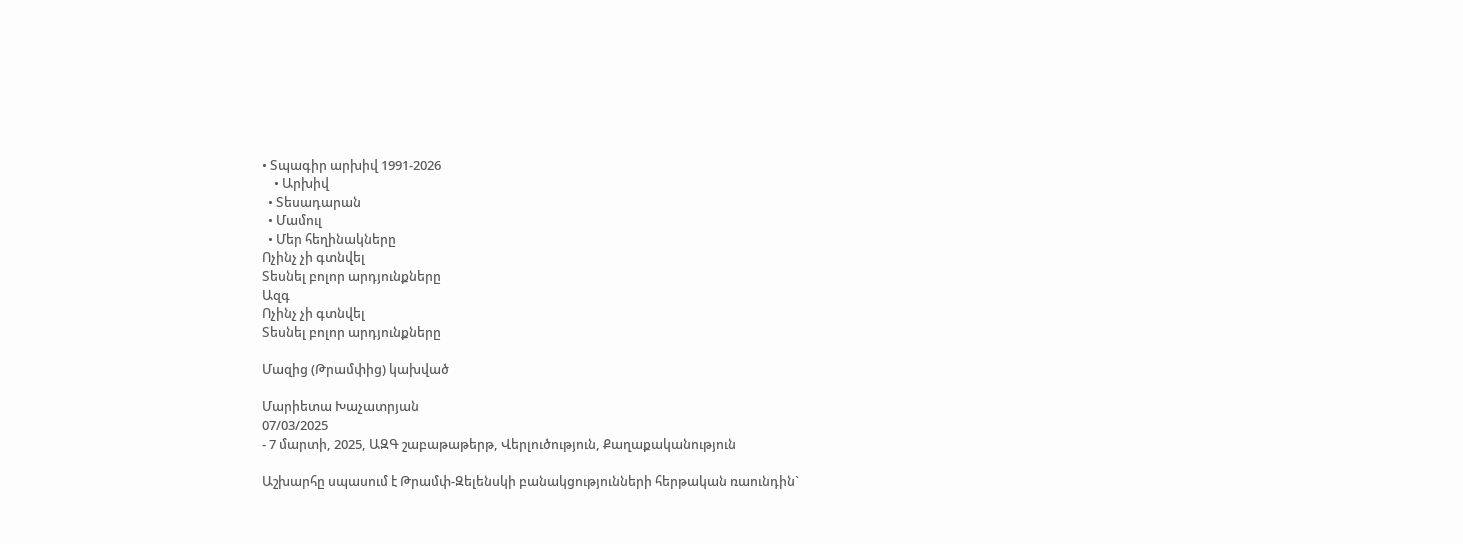• Տպագիր արխիվ 1991-2026
    • Արխիվ
  • Տեսադարան
  • Մամուլ
  • Մեր հեղինակները
Ոչինչ չի գտնվել
Տեսնել բոլոր արդյունքները
Ազգ
Ոչինչ չի գտնվել
Տեսնել բոլոր արդյունքները

Մազից (Թրամփից) կախված

Մարիետա Խաչատրյան
07/03/2025
- 7 մարտի, 2025, ԱԶԳ շաբաթաթերթ, Վերլուծություն, Քաղաքականություն

Աշխարհը սպասում է Թրամփ-Զելենսկի բանակցությունների հերթական ռաունդին`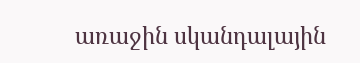առաջին սկանդալային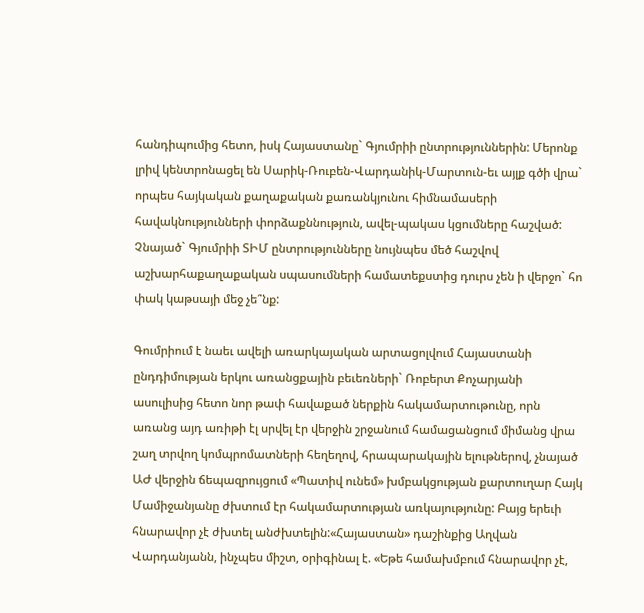հանդիպումից հետո, իսկ Հայաստանը` Գյումրիի ընտրություններին: Մերոնք լրիվ կենտրոնացել են Սարիկ-Ռուբեն-Վարդանիկ-Մարտուն-եւ այլք գծի վրա` որպես հայկական քաղաքական քառանկյունու հիմնամասերի հավակնությունների փորձաքննություն, ավել-պակաս կցումները հաշված: Չնայած` Գյումրիի ՏԻՄ ընտրությունները նույնպես մեծ հաշվով աշխարհաքաղաքական սպասումների համատեքստից դուրս չեն ի վերջո` հո փակ կաթսայի մեջ չե՞նք:

Գումրիում է նաեւ ավելի առարկայական արտացոլվում Հայաստանի ընդդիմության երկու առանցքային բեւեռների` Ռոբերտ Քոչարյանի ասուլիսից հետո նոր թափ հավաքած ներքին հակամարտութունը, որն առանց այդ առիթի էլ սրվել էր վերջին շրջանում համացանցում միմանց վրա շաղ տրվող կոմպրոմատների հեղեղով, հրապարակային ելութներով, չնայած ԱԺ վերջին ճեպազրույցում «Պատիվ ունեմ» խմբակցության քարտուղար Հայկ Մամիջանյանը ժխտում էր հակամարտության առկայությունը: Բայց երեւի հնարավոր չէ ժխտել անժխտելին:«Հայաստան» դաշինքից Աղվան Վարդանյանն, ինչպես միշտ, օրիգինալ է. «Եթե համախմբում հնարավոր չէ,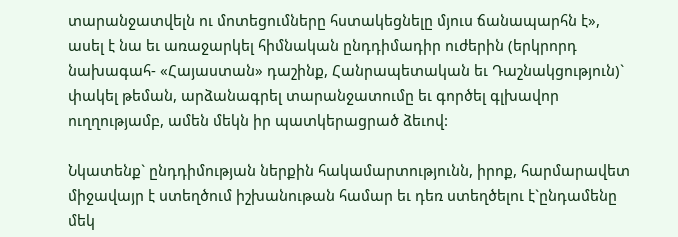տարանջատվելն ու մոտեցումները հստակեցնելը մյուս ճանապարհն է», ասել է նա եւ առաջարկել հիմնական ընդդիմադիր ուժերին (երկրորդ նախագահ- «Հայաստան» դաշինք, Հանրապետական եւ Դաշնակցություն)` փակել թեման, արձանագրել տարանջատումը եւ գործել գլխավոր ուղղությամբ, ամեն մեկն իր պատկերացրած ձեւով:

Նկատենք` ընդդիմության ներքին հակամարտությունն, իրոք, հարմարավետ միջավայր է ստեղծում իշխանութան համար եւ դեռ ստեղծելու է`ընդամենը մեկ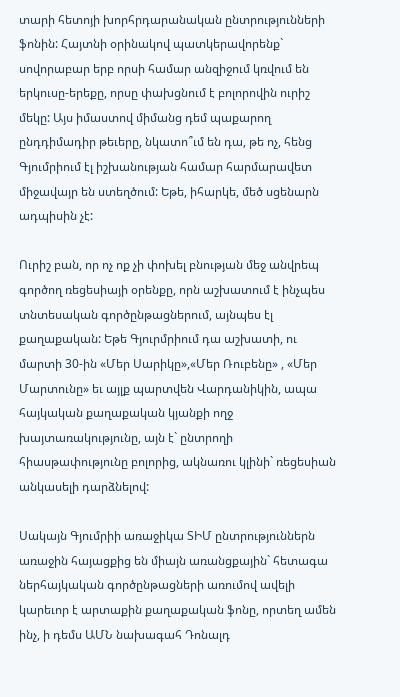տարի հետոյի խորհրդարանական ընտրությունների ֆոնին: Հայտնի օրինակով պատկերավորենք` սովորաբար երբ որսի համար անզիջում կռվում են երկուսը-երեքը, որսը փախցնում է բոլորովին ուրիշ մեկը: Այս իմաստով միմանց դեմ պաքարող ընդդիմադիր թեւերը, նկատո՞ւմ են դա, թե ոչ, հենց Գյումրիում էլ իշխանության համար հարմարավետ միջավայր են ստեղծում: Եթե, իհարկե, մեծ սցենարն ադպիսին չէ:

Ուրիշ բան, որ ոչ ոք չի փոխել բնության մեջ անվրեպ գործող ռեցեսիայի օրենքը, որն աշխատում է ինչպես տնտեսական գործընթացներում, այնպես էլ քաղաքական: Եթե Գյուրմրիում դա աշխատի, ու մարտի 30-ին «Մեր Սարիկը»,«Մեր Ռուբենը» , «Մեր Մարտունը» եւ այլք պարտվեն Վարդանիկին, ապա հայկական քաղաքական կյանքի ողջ խայտառակությունը, այն է` ընտրողի հիասթափությունը բոլորից, ակնառու կլինի` ռեցեսիան անկասելի դարձնելով:

Սակայն Գյումրիի առաջիկա ՏԻՄ ընտրություններն առաջին հայացքից են միայն առանցքային` հետագա ներհայկական գործընթացների առումով ավելի կարեւոր է արտաքին քաղաքական ֆոնը, որտեղ ամեն ինչ, ի դեմս ԱՄՆ նախագահ Դոնալդ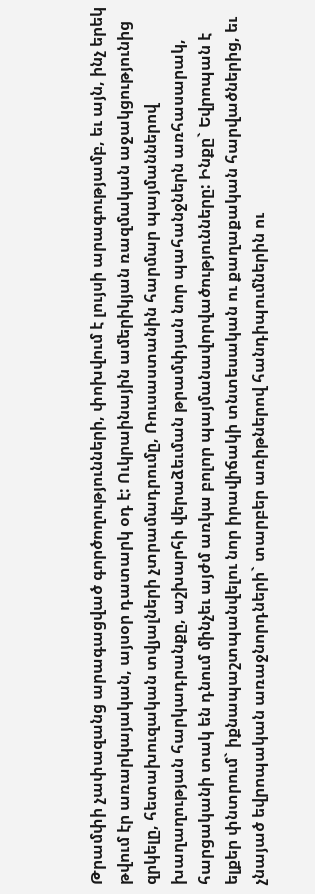Թրամփի չափազանց արագացված գործողությունների, փոխվում է լույսի արագությամբ, եւ այն, ինչ երեկ թվում էր առարկայական, այսօր դատարկ օդ է: Ուկրաինային ամերիկյան ռազմական աջակցությունից զրկելը, հետախուզական տվյալների չտրամադրումը, Ռուսաստանին հարմար պայմաններով խաղաղության հարկադրանքը, աշխարհի վերաձեւման թրամփյան նոր պահանջներն առհասարակ, հարցականի տակ են դնում մինչեւ այժմ առկա բոլոր պայմանավորվածությունները: Ինքը` Եվրոպան է ելքեր փնտրում` իքնապաշտպանվելու նոր իրավիճակի տնտեսական ու քաղաքական հարվածներից, եւ չնայած եվրոպական առաջնորդների` տարբեր առիթներով հանդիպումներին ու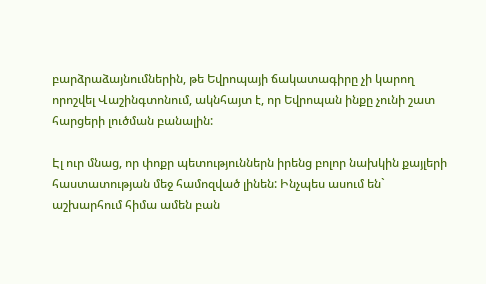բարձրաձայնումներին, թե Եվրոպայի ճակատագիրը չի կարող որոշվել Վաշինգտոնում, ակնհայտ է, որ Եվրոպան ինքը չունի շատ հարցերի լուծման բանալին:

Էլ ուր մնաց, որ փոքր պետություններն իրենց բոլոր նախկին քայլերի հաստատության մեջ համոզված լինեն: Ինչպես ասում են` աշխարհում հիմա ամեն բան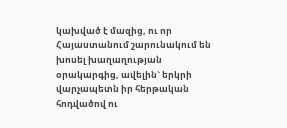կախված է մազից, ու որ Հայաստանում շարունակում են խոսել խաղաղության օրակարգից, ավելին` երկրի վարչապետն իր հերթական հոդվածով ու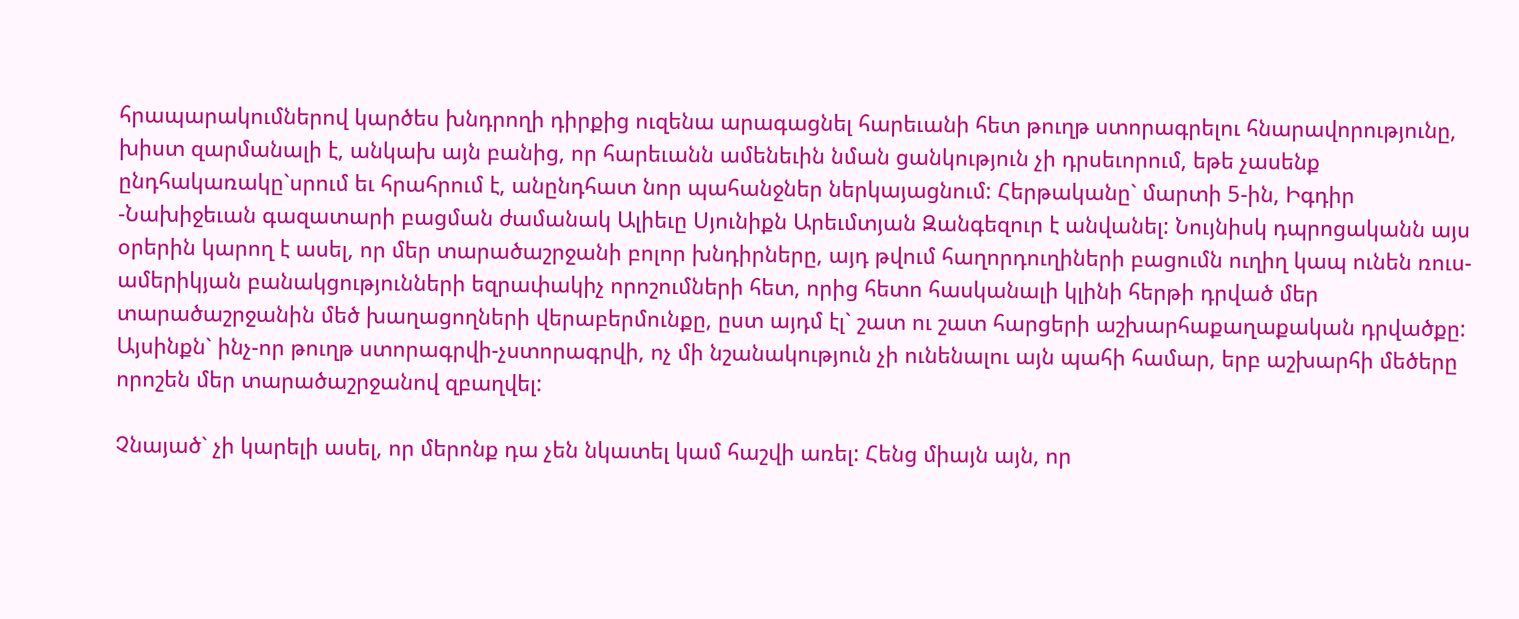հրապարակումներով կարծես խնդրողի դիրքից ուզենա արագացնել հարեւանի հետ թուղթ ստորագրելու հնարավորությունը, խիստ զարմանալի է, անկախ այն բանից, որ հարեւանն ամենեւին նման ցանկություն չի դրսեւորում, եթե չասենք ընդհակառակը`սրում եւ հրահրում է, անընդհատ նոր պահանջներ ներկայացնում: Հերթականը` մարտի 5-ին, Իգդիր -Նախիջեւան գազատարի բացման ժամանակ Ալիեւը Սյունիքն Արեւմտյան Զանգեզուր է անվանել: Նույնիսկ դպրոցականն այս օրերին կարող է ասել, որ մեր տարածաշրջանի բոլոր խնդիրները, այդ թվում հաղորդուղիների բացումն ուղիղ կապ ունեն ռուս-ամերիկյան բանակցությունների եզրափակիչ որոշումների հետ, որից հետո հասկանալի կլինի հերթի դրված մեր տարածաշրջանին մեծ խաղացողների վերաբերմունքը, ըստ այդմ էլ` շատ ու շատ հարցերի աշխարհաքաղաքական դրվածքը: Այսինքն` ինչ-որ թուղթ ստորագրվի-չստորագրվի, ոչ մի նշանակություն չի ունենալու այն պահի համար, երբ աշխարհի մեծերը որոշեն մեր տարածաշրջանով զբաղվել:

Չնայած` չի կարելի ասել, որ մերոնք դա չեն նկատել կամ հաշվի առել: Հենց միայն այն, որ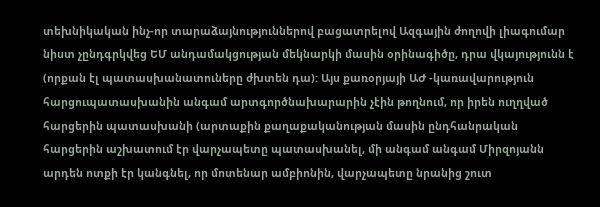տեխնիկական ինչ-որ տարաձայնություններով բացատրելով Ազգային ժողովի լիագումար նիստ չընդգրկվեց ԵՄ անդամակցության մեկնարկի մասին օրինագիծը, դրա վկայությունն է (որքան էլ պատասխանատուները ժխտեն դա): Այս քառօրյայի ԱԺ -կառավարություն հարցուպատասխանին անգամ արտգործնախարարին չէին թողնում, որ իրեն ուղղված հարցերին պատասխանի (արտաքին քաղաքականության մասին ընդհանրական հարցերին աշխատում էր վարչապետը պատասխանել, մի անգամ անգամ Միրզոյանն արդեն ոտքի էր կանգնել, որ մոտենար ամբիոնին, վարչապետը նրանից շուտ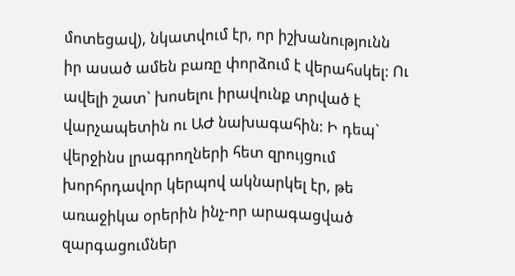մոտեցավ), նկատվում էր, որ իշխանությունն իր ասած ամեն բառը փորձում է վերահսկել: Ու ավելի շատ` խոսելու իրավունք տրված է վարչապետին ու ԱԺ նախագահին: Ի դեպ` վերջինս լրագրողների հետ զրույցում խորհրդավոր կերպով ակնարկել էր, թե առաջիկա օրերին ինչ-որ արագացված զարգացումներ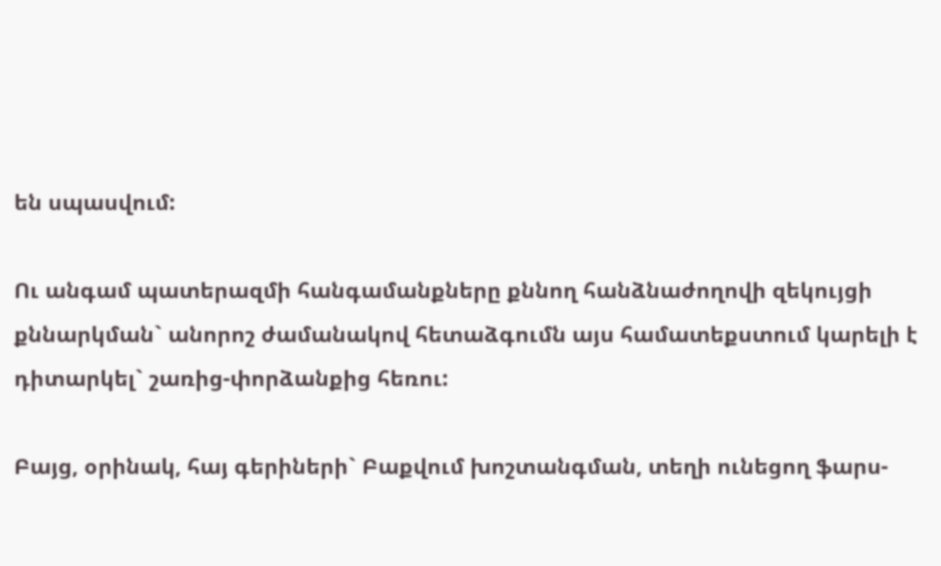են սպասվում:

Ու անգամ պատերազմի հանգամանքները քննող հանձնաժողովի զեկույցի քննարկման` անորոշ ժամանակով հետաձգումն այս համատեքստում կարելի է դիտարկել` շառից-փորձանքից հեռու:

Բայց, օրինակ, հայ գերիների` Բաքվում խոշտանգման, տեղի ունեցող ֆարս-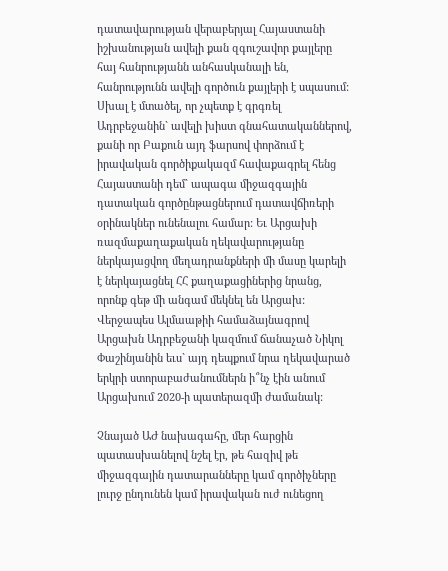դատավարության վերաբերյալ Հայաստանի իշխանության ավելի քան զգուշավոր քայլերը հայ հանրությանն անհասկանալի են, հանրությունն ավելի գործուն քայլերի է սպասում: Սխալ է մտածել, որ չպետք է գրգռել Ադրբեջանին` ավելի խիստ գնահատականներով, քանի որ Բաքուն այդ ֆարսով փորձում է իրավական գործիքակազմ հավաքագրել հենց Հայաստանի դեմ` ապագա միջազգային դատական գործընթացներում դատավճիռերի օրինակներ ունենալու համար: Եւ Արցախի ռազմաքաղաքական ղեկավարությանը ներկայացվող մեղադրանքների մի մասը կարելի է ներկայացնել ՀՀ քաղաքացիներից նրանց, որոնք գեթ մի անգամ մեկնել են Արցախ: Վերջապես Ալմաաթիի համաձայնագրով Արցախն Ադրբեջանի կազմում ճանաչած Նիկոլ Փաշինյանին եւս` այդ դեպքում նրա ղեկավարած երկրի ստորաբաժանումներն ի՞նչ էին անում Արցախում 2020-ի պատերազմի ժամանակ:

Չնայած ԱԺ նախագահը, մեր հարցին պատասխանելով նշել էր, թե հազիվ թե միջազգային դատարանները կամ գործիչները լուրջ ընդունեն կամ իրավական ուժ ունեցող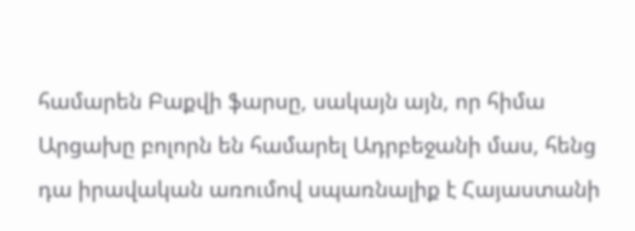համարեն Բաքվի ֆարսը, սակայն այն, որ հիմա Արցախը բոլորն են համարել Ադրբեջանի մաս, հենց դա իրավական առումով սպառնալիք է Հայաստանի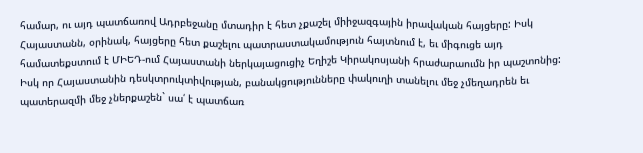համար, ու այդ պատճառով Ադրբեջանը մտադիր է հետ չքաշել միիջազգային իրավական հայցերը: Իսկ Հայաստանն, օրինակ, հայցերը հետ քաշելու պատրաստակամություն հայտնում է, եւ միգուցե այդ համատեքստում է ՄԻԵԴ-ում Հայաստանի ներկայացուցիչ Եղիշե Կիրակոսյանի հրաժարաումն իր պաշտոնից: Իսկ որ Հայաստանին դեսկտրուկտիվության, բանակցությունները փակուղի տանելու մեջ չմեղադրեն եւ պատերազմի մեջ չներքաշեն` սա՛ է պատճառ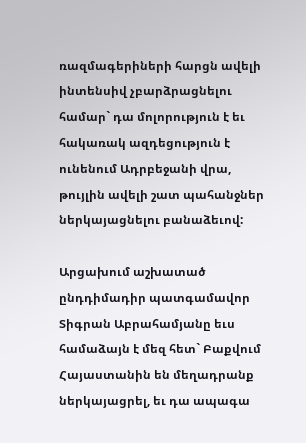ռազմագերիների հարցն ավելի ինտենսիվ չբարձրացնելու համար` դա մոլորություն է եւ հակառակ ազդեցություն է ունենում Ադրբեջանի վրա, թույլին ավելի շատ պահանջներ ներկայացնելու բանաձեւով:

Արցախում աշխատած ընդդիմադիր պատգամավոր Տիգրան Աբրահամյանը եւս համաձայն է մեզ հետ` Բաքվում Հայաստանին են մեղադրանք ներկայացրել, եւ դա ապագա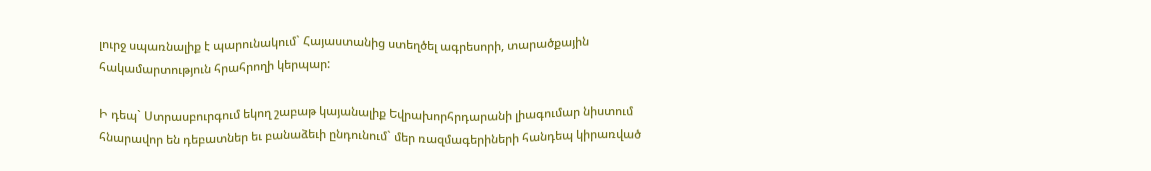լուրջ սպառնալիք է պարունակում` Հայաստանից ստեղծել ագրեսորի, տարածքային հակամարտություն հրահրողի կերպար:

Ի դեպ` Ստրասբուրգում եկող շաբաթ կայանալիք Եվրախորհրդարանի լիագումար նիստում հնարավոր են դեբատներ եւ բանաձեւի ընդունում` մեր ռազմագերիների հանդեպ կիրառված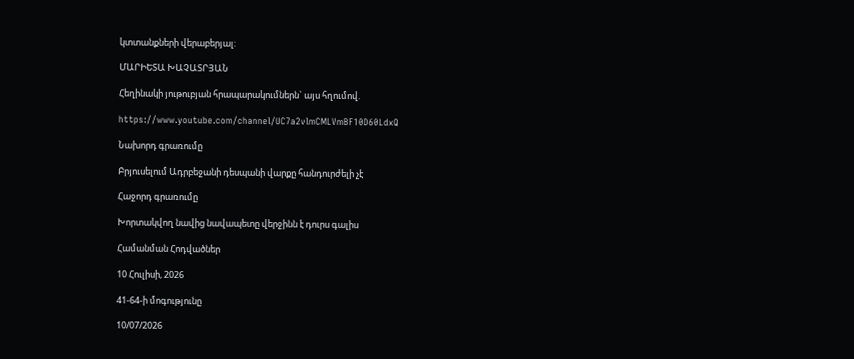կտտանքների վերաբերյալ:

ՄԱՐԻԵՏԱ ԽԱՉԱՏՐՅԱՆ

Հեղինակի յութուբյան հրապարակումներն` այս հղումով.

https://www.youtube.com/channel/UC7a2vlmCMLVmBF10D60LdxQ

Նախորդ գրառումը

Բրյուսելում Ադրբեջանի դեսպանի վարքը հանդուրժելի չէ

Հաջորդ գրառումը

Խորտակվող նավից նավապետը վերջինն է դուրս գալիս

Համանման Հոդվածներ

10 Հուլիսի, 2026

41-64-ի մոգությունը

10/07/2026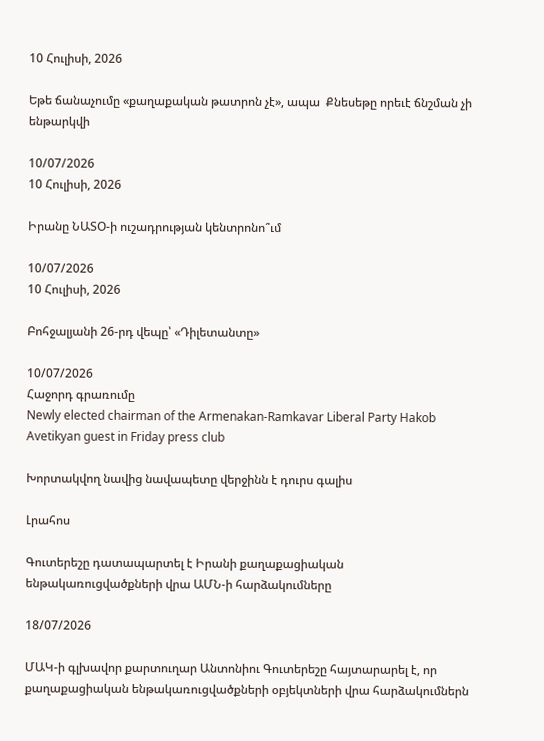10 Հուլիսի, 2026

Եթե ճանաչումը «քաղաքական թատրոն չէ», ապա  Քնեսեթը որեւէ ճնշման չի ենթարկվի

10/07/2026
10 Հուլիսի, 2026

Իրանը ՆԱՏՕ-ի ուշադրության կենտրոնո՞ւմ

10/07/2026
10 Հուլիսի, 2026

Բոհջալյանի 26-րդ վեպը՝ «Դիլետանտը»

10/07/2026
Հաջորդ գրառումը
Newly elected chairman of the Armenakan-Ramkavar Liberal Party Hakob Avetikyan guest in Friday press club

Խորտակվող նավից նավապետը վերջինն է դուրս գալիս

Լրահոս

Գուտերեշը դատապարտել է Իրանի քաղաքացիական ենթակառուցվածքների վրա ԱՄՆ-ի հարձակումները

18/07/2026

ՄԱԿ-ի գլխավոր քարտուղար Անտոնիու Գուտերեշը հայտարարել է, որ քաղաքացիական ենթակառուցվածքների օբյեկտների վրա հարձակումներն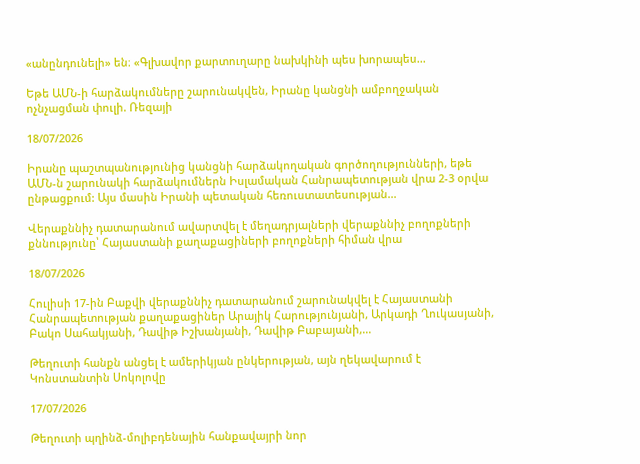«անընդունելի» են։ «Գլխավոր քարտուղարը նախկինի պես խորապես...

Եթե ԱՄՆ-ի հարձակումները շարունակվեն, Իրանը կանցնի ամբողջական ոչնչացման փուլի. Ռեզայի

18/07/2026

Իրանը պաշտպանությունից կանցնի հարձակողական գործողությունների, եթե ԱՄՆ-ն շարունակի հարձակումներն Իսլամական Հանրապետության վրա 2-3 օրվա ընթացքում: Այս մասին Իրանի պետական հեռուստատեսության...

Վերաքննիչ դատարանում ավարտվել է մեղադրյալների վերաքննիչ բողոքների քննությունը՝ Հայաստանի քաղաքացիների բողոքների հիման վրա

18/07/2026

Հուլիսի 17-ին Բաքվի վերաքննիչ դատարանում շարունակվել է Հայաստանի Հանրապետության քաղաքացիներ Արայիկ Հարությունյանի, Արկադի Ղուկասյանի, Բակո Սահակյանի, Դավիթ Իշխանյանի, Դավիթ Բաբայանի,...

Թեղուտի հանքն անցել է ամերիկյան ընկերության, այն ղեկավարում է Կոնստանտին Սոկոլովը

17/07/2026

Թեղուտի պղինձ-մոլիբդենային հանքավայրի նոր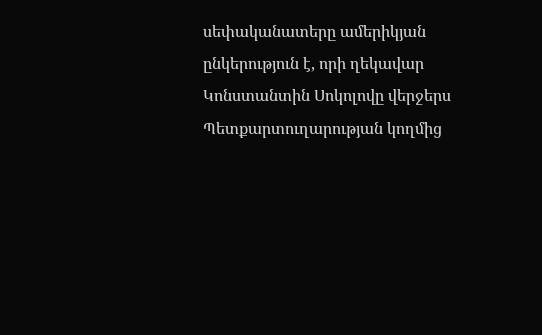սեփականատերը ամերիկյան ընկերություն է, որի ղեկավար Կոնստանտին Սոկոլովը վերջերս Պետքարտուղարության կողմից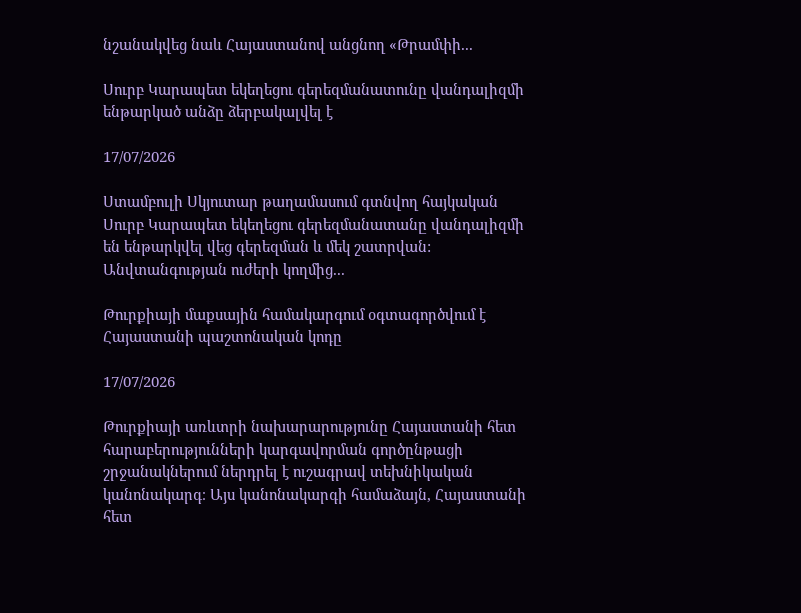նշանակվեց նաև Հայաստանով անցնող «Թրամփի...

Սուրբ Կարապետ եկեղեցու գերեզմանատունը վանդալիզմի ենթարկած անձը ձերբակալվել է

17/07/2026

Ստամբուլի Սկյուտար թաղամասում գտնվող հայկական Սուրբ Կարապետ եկեղեցու գերեզմանատանը վանդալիզմի են ենթարկվել վեց գերեզման և մեկ շատրվան: Անվտանգության ուժերի կողմից...

Թուրքիայի մաքսային համակարգում օգտագործվում է Հայաստանի պաշտոնական կոդը

17/07/2026

Թուրքիայի առևտրի նախարարությունը Հայաստանի հետ հարաբերությունների կարգավորման գործընթացի շրջանակներում ներդրել է ուշագրավ տեխնիկական կանոնակարգ։ Այս կանոնակարգի համաձայն, Հայաստանի հետ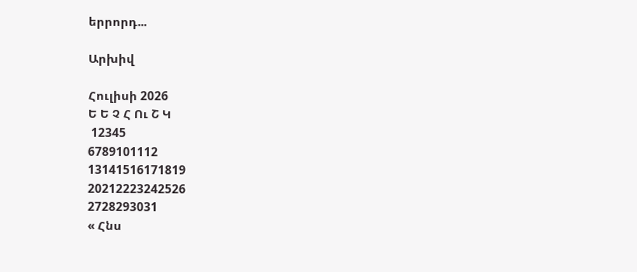երրորդ...

Արխիվ

Հուլիսի 2026
Ե Ե Չ Հ Ու Շ Կ
 12345
6789101112
13141516171819
20212223242526
2728293031
« Հնս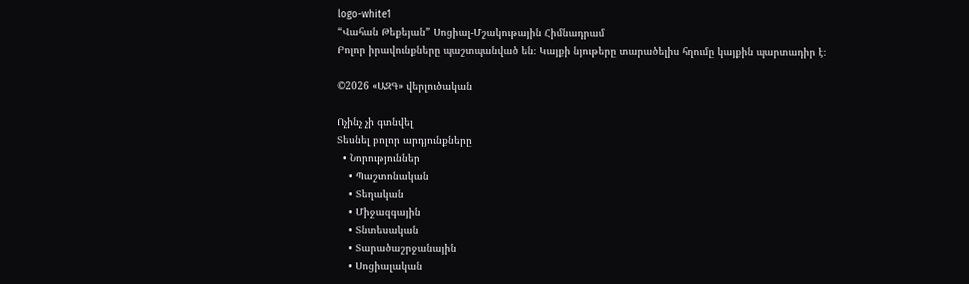logo-white1
“Վահան Թեքեյան” Սոցիալ-Մշակութային Հիմնադրամ
Բոլոր իրավունքները պաշտպանված են։ Կայքի նյութերը տարածելիս հղումը կայքին պարտադիր է։

©2026 «ԱԶԳ» վերլուծական

Ոչինչ չի գտնվել
Տեսնել բոլոր արդյունքները
  • Նորություններ
    • Պաշտոնական
    • Տեղական
    • Միջազգային
    • Տնտեսական
    • Տարածաշրջանային
    • Սոցիալական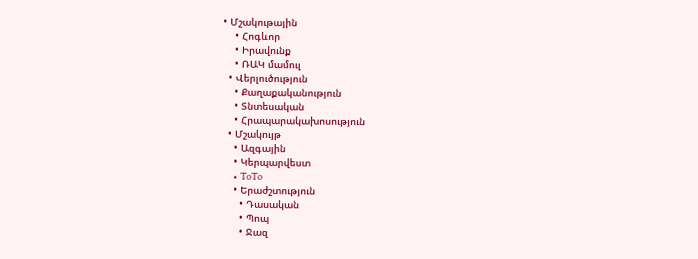• Մշակութային
    • Հոգևոր
    • Իրավունք
    • ՌԱԿ մամուլ
  • Վերլուծություն
    • Քաղաքականություն
    • Տնտեսական
    • Հրապարակախոսություն
  • Մշակույթ
    • Ազգային
    • Կերպարվեստ
    • ToTo
    • Երաժշտություն
      • Դասական
      • Պոպ
      • Ջազ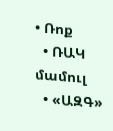• Ռոք
  • ՌԱԿ մամուլ
  • «ԱԶԳ»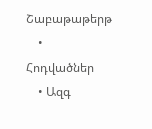Շաբաթաթերթ
    • Հոդվածներ
    • Ազգ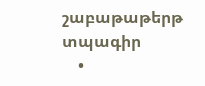շաբաթաթերթ տպագիր
    •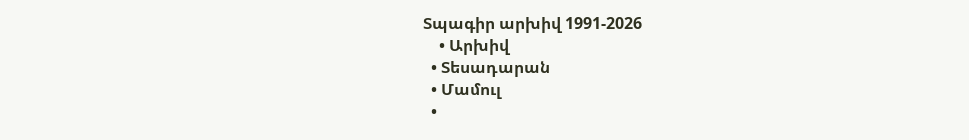Տպագիր արխիվ 1991-2026
    • Արխիվ
  • Տեսադարան
  • Մամուլ
  •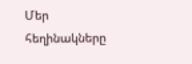Մեր հեղինակները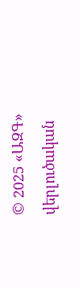© 2025 «ԱԶԳ» վերլուծական